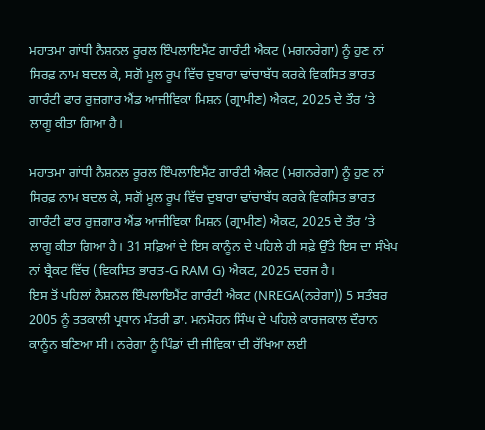ਮਹਾਤਮਾ ਗਾਂਧੀ ਨੈਸ਼ਨਲ ਰੂਰਲ ਇੰਪਲਾਇਮੈਂਟ ਗਾਰੰਟੀ ਐਕਟ (ਮਗਨਰੇਗਾ) ਨੂੰ ਹੁਣ ਨਾਂ ਸਿਰਫ਼ ਨਾਮ ਬਦਲ ਕੇ, ਸਗੋਂ ਮੂਲ ਰੂਪ ਵਿੱਚ ਦੁਬਾਰਾ ਢਾਂਚਾਬੱਧ ਕਰਕੇ ਵਿਕਸਿਤ ਭਾਰਤ ਗਾਰੰਟੀ ਫਾਰ ਰੁਜ਼ਗਾਰ ਐਂਡ ਆਜੀਵਿਕਾ ਮਿਸ਼ਨ (ਗ੍ਰਾਮੀਣ) ਐਕਟ, 2025 ਦੇ ਤੌਰ ’ਤੇ ਲਾਗੂ ਕੀਤਾ ਗਿਆ ਹੈ।

ਮਹਾਤਮਾ ਗਾਂਧੀ ਨੈਸ਼ਨਲ ਰੂਰਲ ਇੰਪਲਾਇਮੈਂਟ ਗਾਰੰਟੀ ਐਕਟ (ਮਗਨਰੇਗਾ) ਨੂੰ ਹੁਣ ਨਾਂ ਸਿਰਫ਼ ਨਾਮ ਬਦਲ ਕੇ, ਸਗੋਂ ਮੂਲ ਰੂਪ ਵਿੱਚ ਦੁਬਾਰਾ ਢਾਂਚਾਬੱਧ ਕਰਕੇ ਵਿਕਸਿਤ ਭਾਰਤ ਗਾਰੰਟੀ ਫਾਰ ਰੁਜ਼ਗਾਰ ਐਂਡ ਆਜੀਵਿਕਾ ਮਿਸ਼ਨ (ਗ੍ਰਾਮੀਣ) ਐਕਟ, 2025 ਦੇ ਤੌਰ ’ਤੇ ਲਾਗੂ ਕੀਤਾ ਗਿਆ ਹੈ। 31 ਸਫ਼ਿਆਂ ਦੇ ਇਸ ਕਾਨੂੰਨ ਦੇ ਪਹਿਲੇ ਹੀ ਸਫ਼ੇ ਉੱਤੇ ਇਸ ਦਾ ਸੰਖੇਪ ਨਾਂ ਬ੍ਰੈਕਟ ਵਿੱਚ (ਵਿਕਸਿਤ ਭਾਰਤ-G RAM G) ਐਕਟ, 2025 ਦਰਜ ਹੈ।
ਇਸ ਤੋਂ ਪਹਿਲਾਂ ਨੈਸ਼ਨਲ ਇੰਪਲਾਇਮੈਂਟ ਗਾਰੰਟੀ ਐਕਟ (NREGA(ਨਰੇਗਾ)) 5 ਸਤੰਬਰ 2005 ਨੂੰ ਤਤਕਾਲੀ ਪ੍ਰਧਾਨ ਮੰਤਰੀ ਡਾ. ਮਨਮੋਹਨ ਸਿੰਘ ਦੇ ਪਹਿਲੇ ਕਾਰਜਕਾਲ ਦੌਰਾਨ ਕਾਨੂੰਨ ਬਣਿਆ ਸੀ। ਨਰੇਗਾ ਨੂੰ ਪਿੰਡਾਂ ਦੀ ਜੀਵਿਕਾ ਦੀ ਰੱਖਿਆ ਲਈ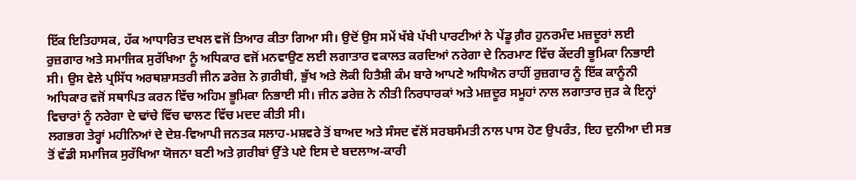ਇੱਕ ਇਤਿਹਾਸਕ, ਹੱਕ ਆਧਾਰਿਤ ਦਖਲ ਵਜੋਂ ਤਿਆਰ ਕੀਤਾ ਗਿਆ ਸੀ। ਉਦੋਂ ਉਸ ਸਮੇਂ ਖੱਬੇ ਪੱਖੀ ਪਾਰਟੀਆਂ ਨੇ ਪੇਂਡੂ ਗ਼ੈਰ ਹੁਨਰਮੰਦ ਮਜ਼ਦੂਰਾਂ ਲਈ ਰੁਜ਼ਗਾਰ ਅਤੇ ਸਮਾਜਿਕ ਸੁਰੱਖਿਆ ਨੂੰ ਅਧਿਕਾਰ ਵਜੋਂ ਮਨਵਾਉਣ ਲਈ ਲਗਾਤਾਰ ਵਕਾਲਤ ਕਰਦਿਆਂ ਨਰੇਗਾ ਦੇ ਨਿਰਮਾਣ ਵਿੱਚ ਕੇਂਦਰੀ ਭੂਮਿਕਾ ਨਿਭਾਈ ਸੀ। ਉਸ ਵੇਲੇ ਪ੍ਰਸਿੱਧ ਅਰਥਸ਼ਾਸਤਰੀ ਜੀਨ ਡਰੇਜ਼ ਨੇ ਗ਼ਰੀਬੀ, ਭੁੱਖ ਅਤੇ ਲੋਕੀ ਹਿਤੈਸ਼ੀ ਕੰਮ ਬਾਰੇ ਆਪਣੇ ਅਧਿਐਨ ਰਾਹੀਂ ਰੁਜ਼ਗਾਰ ਨੂੰ ਇੱਕ ਕਾਨੂੰਨੀ ਅਧਿਕਾਰ ਵਜੋਂ ਸਥਾਪਿਤ ਕਰਨ ਵਿੱਚ ਅਹਿਮ ਭੂਮਿਕਾ ਨਿਭਾਈ ਸੀ। ਜੀਨ ਡਰੇਜ਼ ਨੇ ਨੀਤੀ ਨਿਰਧਾਰਕਾਂ ਅਤੇ ਮਜ਼ਦੂਰ ਸਮੂਹਾਂ ਨਾਲ ਲਗਾਤਾਰ ਜੁੜ ਕੇ ਇਨ੍ਹਾਂ ਵਿਚਾਰਾਂ ਨੂੰ ਨਰੇਗਾ ਦੇ ਢਾਂਚੇ ਵਿੱਚ ਢਾਲਣ ਵਿੱਚ ਮਦਦ ਕੀਤੀ ਸੀ।
ਲਗਭਗ ਤੇਰ੍ਹਾਂ ਮਹੀਨਿਆਂ ਦੇ ਦੇਸ਼-ਵਿਆਪੀ ਜਨਤਕ ਸਲਾਹ-ਮਸ਼ਵਰੇ ਤੋਂ ਬਾਅਦ ਅਤੇ ਸੰਸਦ ਵੱਲੋਂ ਸਰਬਸੰਮਤੀ ਨਾਲ ਪਾਸ ਹੋਣ ਉਪਰੰਤ, ਇਹ ਦੁਨੀਆ ਦੀ ਸਭ ਤੋਂ ਵੱਡੀ ਸਮਾਜਿਕ ਸੁਰੱਖਿਆ ਯੋਜਨਾ ਬਣੀ ਅਤੇ ਗ਼ਰੀਬਾਂ ਉੱਤੇ ਪਏ ਇਸ ਦੇ ਬਦਲਾਅ-ਕਾਰੀ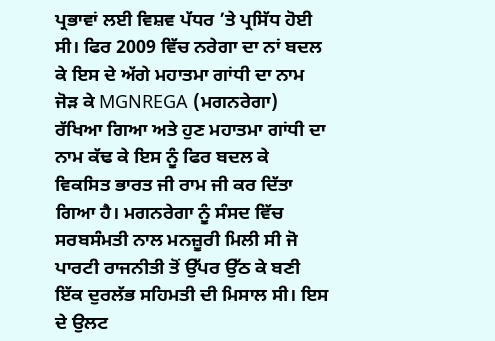ਪ੍ਰਭਾਵਾਂ ਲਈ ਵਿਸ਼ਵ ਪੱਧਰ ’ਤੇ ਪ੍ਰਸਿੱਧ ਹੋਈ ਸੀ। ਫਿਰ 2009 ਵਿੱਚ ਨਰੇਗਾ ਦਾ ਨਾਂ ਬਦਲ ਕੇ ਇਸ ਦੇ ਅੱਗੇ ਮਹਾਤਮਾ ਗਾਂਧੀ ਦਾ ਨਾਮ ਜੋੜ ਕੇ MGNREGA (ਮਗਨਰੇਗਾ) ਰੱਖਿਆ ਗਿਆ ਅਤੇ ਹੁਣ ਮਹਾਤਮਾ ਗਾਂਧੀ ਦਾ ਨਾਮ ਕੱਢ ਕੇ ਇਸ ਨੂੰ ਫਿਰ ਬਦਲ ਕੇ ਵਿਕਸਿਤ ਭਾਰਤ ਜੀ ਰਾਮ ਜੀ ਕਰ ਦਿੱਤਾ ਗਿਆ ਹੈ। ਮਗਨਰੇਗਾ ਨੂੰ ਸੰਸਦ ਵਿੱਚ ਸਰਬਸੰਮਤੀ ਨਾਲ ਮਨਜ਼ੂਰੀ ਮਿਲੀ ਸੀ ਜੋ ਪਾਰਟੀ ਰਾਜਨੀਤੀ ਤੋਂ ਉੱਪਰ ਉੱਠ ਕੇ ਬਣੀ ਇੱਕ ਦੁਰਲੱਭ ਸਹਿਮਤੀ ਦੀ ਮਿਸਾਲ ਸੀ। ਇਸ ਦੇ ਉਲਟ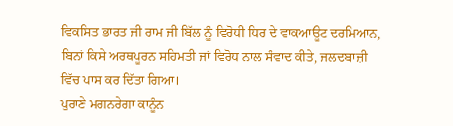ਵਿਕਸਿਤ ਭਾਰਤ ਜੀ ਰਾਮ ਜੀ ਬਿੱਲ ਨੂੰ ਵਿਰੋਧੀ ਧਿਰ ਦੇ ਵਾਕਆਊਟ ਦਰਮਿਆਨ, ਬਿਨਾਂ ਕਿਸੇ ਅਰਥਪੂਰਨ ਸਹਿਮਤੀ ਜਾਂ ਵਿਰੋਧ ਨਾਲ ਸੰਵਾਦ ਕੀਤੇ, ਜਲਦਬਾਜ਼ੀ ਵਿੱਚ ਪਾਸ ਕਰ ਦਿੱਤਾ ਗਿਆ।
ਪੁਰਾਣੇ ਮਗਨਰੇਗਾ ਕਾਨੂੰਨ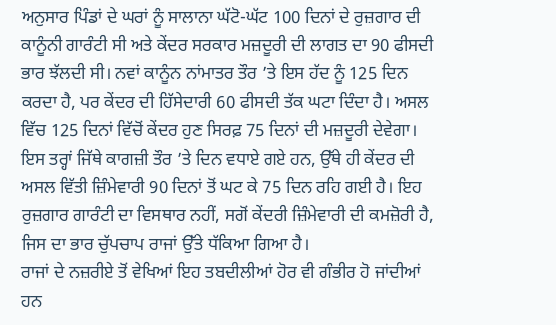ਅਨੁਸਾਰ ਪਿੰਡਾਂ ਦੇ ਘਰਾਂ ਨੂੰ ਸਾਲਾਨਾ ਘੱਟੋ-ਘੱਟ 100 ਦਿਨਾਂ ਦੇ ਰੁਜ਼ਗਾਰ ਦੀ ਕਾਨੂੰਨੀ ਗਾਰੰਟੀ ਸੀ ਅਤੇ ਕੇਂਦਰ ਸਰਕਾਰ ਮਜ਼ਦੂਰੀ ਦੀ ਲਾਗਤ ਦਾ 90 ਫੀਸਦੀ ਭਾਰ ਝੱਲਦੀ ਸੀ। ਨਵਾਂ ਕਾਨੂੰਨ ਨਾਂਮਾਤਰ ਤੌਰ ’ਤੇ ਇਸ ਹੱਦ ਨੂੰ 125 ਦਿਨ ਕਰਦਾ ਹੈ, ਪਰ ਕੇਂਦਰ ਦੀ ਹਿੱਸੇਦਾਰੀ 60 ਫੀਸਦੀ ਤੱਕ ਘਟਾ ਦਿੰਦਾ ਹੈ। ਅਸਲ ਵਿੱਚ 125 ਦਿਨਾਂ ਵਿੱਚੋਂ ਕੇਂਦਰ ਹੁਣ ਸਿਰਫ਼ 75 ਦਿਨਾਂ ਦੀ ਮਜ਼ਦੂਰੀ ਦੇਵੇਗਾ। ਇਸ ਤਰ੍ਹਾਂ ਜਿੱਥੇ ਕਾਗਜ਼ੀ ਤੌਰ ’ਤੇ ਦਿਨ ਵਧਾਏ ਗਏ ਹਨ, ਉੱਥੇ ਹੀ ਕੇਂਦਰ ਦੀ ਅਸਲ ਵਿੱਤੀ ਜ਼ਿੰਮੇਵਾਰੀ 90 ਦਿਨਾਂ ਤੋਂ ਘਟ ਕੇ 75 ਦਿਨ ਰਹਿ ਗਈ ਹੈ। ਇਹ ਰੁਜ਼ਗਾਰ ਗਾਰੰਟੀ ਦਾ ਵਿਸਥਾਰ ਨਹੀਂ, ਸਗੋਂ ਕੇਂਦਰੀ ਜ਼ਿੰਮੇਵਾਰੀ ਦੀ ਕਮਜ਼ੋਰੀ ਹੈ, ਜਿਸ ਦਾ ਭਾਰ ਚੁੱਪਚਾਪ ਰਾਜਾਂ ਉੱਤੇ ਧੱਕਿਆ ਗਿਆ ਹੈ।
ਰਾਜਾਂ ਦੇ ਨਜ਼ਰੀਏ ਤੋਂ ਵੇਖਿਆਂ ਇਹ ਤਬਦੀਲੀਆਂ ਹੋਰ ਵੀ ਗੰਭੀਰ ਹੋ ਜਾਂਦੀਆਂ ਹਨ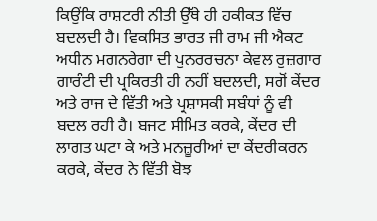ਕਿਉਂਕਿ ਰਾਸ਼ਟਰੀ ਨੀਤੀ ਉੱਥੇ ਹੀ ਹਕੀਕਤ ਵਿੱਚ ਬਦਲਦੀ ਹੈ। ਵਿਕਸਿਤ ਭਾਰਤ ਜੀ ਰਾਮ ਜੀ ਐਕਟ ਅਧੀਨ ਮਗਨਰੇਗਾ ਦੀ ਪੁਨਰਰਚਨਾ ਕੇਵਲ ਰੁਜ਼ਗਾਰ ਗਾਰੰਟੀ ਦੀ ਪ੍ਰਕਿਰਤੀ ਹੀ ਨਹੀਂ ਬਦਲਦੀ, ਸਗੋਂ ਕੇਂਦਰ ਅਤੇ ਰਾਜ ਦੇ ਵਿੱਤੀ ਅਤੇ ਪ੍ਰਸ਼ਾਸਕੀ ਸਬੰਧਾਂ ਨੂੰ ਵੀ ਬਦਲ ਰਹੀ ਹੈ। ਬਜਟ ਸੀਮਿਤ ਕਰਕੇ, ਕੇਂਦਰ ਦੀ ਲਾਗਤ ਘਟਾ ਕੇ ਅਤੇ ਮਨਜ਼ੂਰੀਆਂ ਦਾ ਕੇਂਦਰੀਕਰਨ ਕਰਕੇ, ਕੇਂਦਰ ਨੇ ਵਿੱਤੀ ਬੋਝ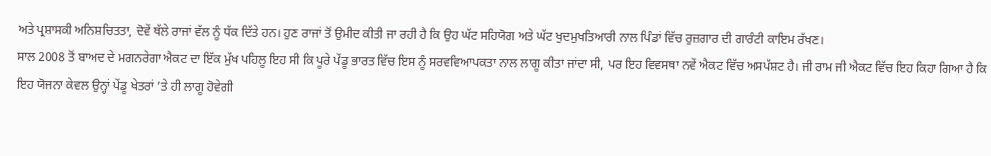ਅਤੇ ਪ੍ਰਸ਼ਾਸਕੀ ਅਨਿਸ਼ਚਿਤਤਾ, ਦੋਵੇਂ ਥੱਲੇ ਰਾਜਾਂ ਵੱਲ ਨੂੰ ਧੱਕ ਦਿੱਤੇ ਹਨ। ਹੁਣ ਰਾਜਾਂ ਤੋਂ ਉਮੀਦ ਕੀਤੀ ਜਾ ਰਹੀ ਹੈ ਕਿ ਉਹ ਘੱਟ ਸਹਿਯੋਗ ਅਤੇ ਘੱਟ ਖੁਦਮੁਖਤਿਆਰੀ ਨਾਲ ਪਿੰਡਾਂ ਵਿੱਚ ਰੁਜ਼ਗਾਰ ਦੀ ਗਾਰੰਟੀ ਕਾਇਮ ਰੱਖਣ।
ਸਾਲ 2008 ਤੋਂ ਬਾਅਦ ਦੇ ਮਗਨਰੇਗਾ ਐਕਟ ਦਾ ਇੱਕ ਮੁੱਖ ਪਹਿਲੂ ਇਹ ਸੀ ਕਿ ਪੂਰੇ ਪੇਂਡੂ ਭਾਰਤ ਵਿੱਚ ਇਸ ਨੂੰ ਸਰਵਵਿਆਪਕਤਾ ਨਾਲ ਲਾਗੂ ਕੀਤਾ ਜਾਂਦਾ ਸੀ, ਪਰ ਇਹ ਵਿਵਸਥਾ ਨਵੇਂ ਐਕਟ ਵਿੱਚ ਅਸਪੱਸ਼ਟ ਹੈ। ਜੀ ਰਾਮ ਜੀ ਐਕਟ ਵਿੱਚ ਇਹ ਕਿਹਾ ਗਿਆ ਹੈ ਕਿ ਇਹ ਯੋਜਨਾ ਕੇਵਲ ਉਨ੍ਹਾਂ ਪੇਂਡੂ ਖੇਤਰਾਂ ’ਤੇ ਹੀ ਲਾਗੂ ਹੋਵੇਗੀ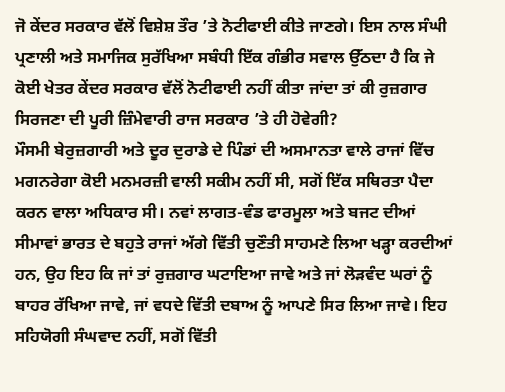ਜੋ ਕੇਂਦਰ ਸਰਕਾਰ ਵੱਲੋਂ ਵਿਸ਼ੇਸ਼ ਤੌਰ ’ਤੇ ਨੋਟੀਫਾਈ ਕੀਤੇ ਜਾਣਗੇ। ਇਸ ਨਾਲ ਸੰਘੀ ਪ੍ਰਣਾਲੀ ਅਤੇ ਸਮਾਜਿਕ ਸੁਰੱਖਿਆ ਸਬੰਧੀ ਇੱਕ ਗੰਭੀਰ ਸਵਾਲ ਉੱਠਦਾ ਹੈ ਕਿ ਜੇ ਕੋਈ ਖੇਤਰ ਕੇਂਦਰ ਸਰਕਾਰ ਵੱਲੋਂ ਨੋਟੀਫਾਈ ਨਹੀਂ ਕੀਤਾ ਜਾਂਦਾ ਤਾਂ ਕੀ ਰੁਜ਼ਗਾਰ ਸਿਰਜਣਾ ਦੀ ਪੂਰੀ ਜ਼ਿੰਮੇਵਾਰੀ ਰਾਜ ਸਰਕਾਰ ’ਤੇ ਹੀ ਹੋਵੇਗੀ?
ਮੌਸਮੀ ਬੇਰੁਜ਼ਗਾਰੀ ਅਤੇ ਦੂਰ ਦੁਰਾਡੇ ਦੇ ਪਿੰਡਾਂ ਦੀ ਅਸਮਾਨਤਾ ਵਾਲੇ ਰਾਜਾਂ ਵਿੱਚ ਮਗਨਰੇਗਾ ਕੋਈ ਮਨਮਰਜ਼ੀ ਵਾਲੀ ਸਕੀਮ ਨਹੀਂ ਸੀ, ਸਗੋਂ ਇੱਕ ਸਥਿਰਤਾ ਪੈਦਾ ਕਰਨ ਵਾਲਾ ਅਧਿਕਾਰ ਸੀ। ਨਵਾਂ ਲਾਗਤ-ਵੰਡ ਫਾਰਮੂਲਾ ਅਤੇ ਬਜਟ ਦੀਆਂ ਸੀਮਾਵਾਂ ਭਾਰਤ ਦੇ ਬਹੁਤੇ ਰਾਜਾਂ ਅੱਗੇ ਵਿੱਤੀ ਚੁਣੌਤੀ ਸਾਹਮਣੇ ਲਿਆ ਖੜ੍ਹਾ ਕਰਦੀਆਂ ਹਨ, ਉਹ ਇਹ ਕਿ ਜਾਂ ਤਾਂ ਰੁਜ਼ਗਾਰ ਘਟਾਇਆ ਜਾਵੇ ਅਤੇ ਜਾਂ ਲੋੜਵੰਦ ਘਰਾਂ ਨੂੰ ਬਾਹਰ ਰੱਖਿਆ ਜਾਵੇ, ਜਾਂ ਵਧਦੇ ਵਿੱਤੀ ਦਬਾਅ ਨੂੰ ਆਪਣੇ ਸਿਰ ਲਿਆ ਜਾਵੇ। ਇਹ ਸਹਿਯੋਗੀ ਸੰਘਵਾਦ ਨਹੀਂ, ਸਗੋਂ ਵਿੱਤੀ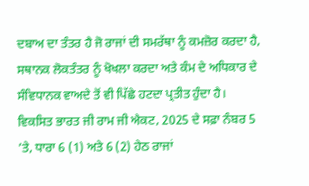ਦਬਾਅ ਦਾ ਤੰਤਰ ਹੈ ਜੋ ਰਾਜਾਂ ਦੀ ਸਮਰੱਥਾ ਨੂੰ ਕਮਜ਼ੋਰ ਕਰਦਾ ਹੈ, ਸਥਾਨਕ ਲੋਕਤੰਤਰ ਨੂੰ ਖੋਖਲਾ ਕਰਦਾ ਅਤੇ ਕੰਮ ਦੇ ਅਧਿਕਾਰ ਦੇ ਸੰਵਿਧਾਨਕ ਵਾਅਦੇ ਤੋਂ ਵੀ ਪਿੱਛੇ ਹਟਦਾ ਪ੍ਰਤੀਤ ਹੁੰਦਾ ਹੈ।
ਵਿਕਸਿਤ ਭਾਰਤ ਜੀ ਰਾਮ ਜੀ ਐਕਟ, 2025 ਦੇ ਸਫ਼ਾ ਨੰਬਰ 5 ’ਤੇ, ਧਾਰਾ 6 (1) ਅਤੇ 6 (2) ਹੇਠ ਰਾਜਾਂ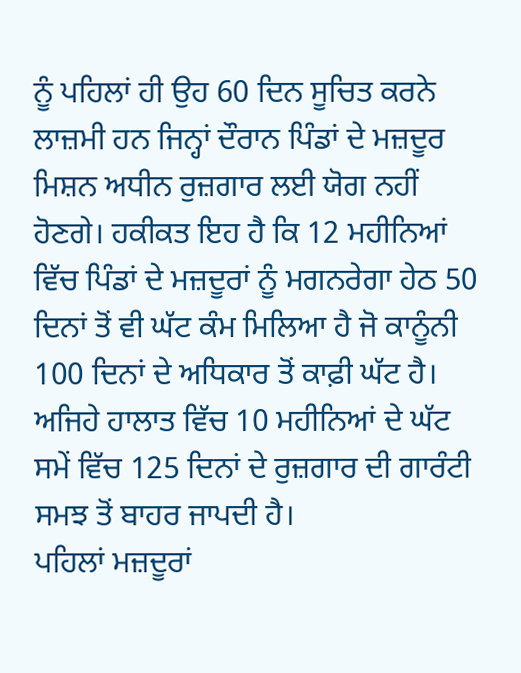ਨੂੰ ਪਹਿਲਾਂ ਹੀ ਉਹ 60 ਦਿਨ ਸੂਚਿਤ ਕਰਨੇ ਲਾਜ਼ਮੀ ਹਨ ਜਿਨ੍ਹਾਂ ਦੌਰਾਨ ਪਿੰਡਾਂ ਦੇ ਮਜ਼ਦੂਰ ਮਿਸ਼ਨ ਅਧੀਨ ਰੁਜ਼ਗਾਰ ਲਈ ਯੋਗ ਨਹੀਂ ਹੋਣਗੇ। ਹਕੀਕਤ ਇਹ ਹੈ ਕਿ 12 ਮਹੀਨਿਆਂ ਵਿੱਚ ਪਿੰਡਾਂ ਦੇ ਮਜ਼ਦੂਰਾਂ ਨੂੰ ਮਗਨਰੇਗਾ ਹੇਠ 50 ਦਿਨਾਂ ਤੋਂ ਵੀ ਘੱਟ ਕੰਮ ਮਿਲਿਆ ਹੈ ਜੋ ਕਾਨੂੰਨੀ 100 ਦਿਨਾਂ ਦੇ ਅਧਿਕਾਰ ਤੋਂ ਕਾਫ਼ੀ ਘੱਟ ਹੈ। ਅਜਿਹੇ ਹਾਲਾਤ ਵਿੱਚ 10 ਮਹੀਨਿਆਂ ਦੇ ਘੱਟ ਸਮੇਂ ਵਿੱਚ 125 ਦਿਨਾਂ ਦੇ ਰੁਜ਼ਗਾਰ ਦੀ ਗਾਰੰਟੀ ਸਮਝ ਤੋਂ ਬਾਹਰ ਜਾਪਦੀ ਹੈ।
ਪਹਿਲਾਂ ਮਜ਼ਦੂਰਾਂ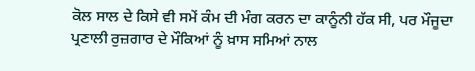ਕੋਲ ਸਾਲ ਦੇ ਕਿਸੇ ਵੀ ਸਮੇਂ ਕੰਮ ਦੀ ਮੰਗ ਕਰਨ ਦਾ ਕਾਨੂੰਨੀ ਹੱਕ ਸੀ, ਪਰ ਮੌਜੂਦਾ ਪ੍ਰਣਾਲੀ ਰੁਜ਼ਗਾਰ ਦੇ ਮੌਕਿਆਂ ਨੂੰ ਖ਼ਾਸ ਸਮਿਆਂ ਨਾਲ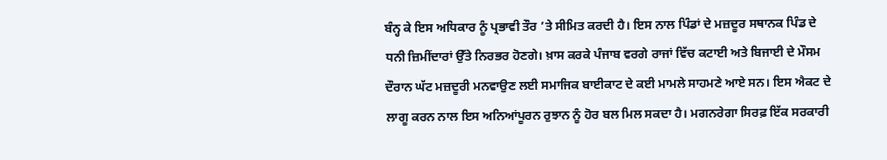ਬੰਨ੍ਹ ਕੇ ਇਸ ਅਧਿਕਾਰ ਨੂੰ ਪ੍ਰਭਾਵੀ ਤੌਰ ’ਤੇ ਸੀਮਿਤ ਕਰਦੀ ਹੈ। ਇਸ ਨਾਲ ਪਿੰਡਾਂ ਦੇ ਮਜ਼ਦੂਰ ਸਥਾਨਕ ਪਿੰਡ ਦੇ ਧਨੀ ਜ਼ਿਮੀਂਦਾਰਾਂ ਉੱਤੇ ਨਿਰਭਰ ਹੋਣਗੇ। ਖ਼ਾਸ ਕਰਕੇ ਪੰਜਾਬ ਵਰਗੇ ਰਾਜਾਂ ਵਿੱਚ ਕਟਾਈ ਅਤੇ ਬਿਜਾਈ ਦੇ ਮੌਸਮ ਦੌਰਾਨ ਘੱਟ ਮਜ਼ਦੂਰੀ ਮਨਵਾਉਣ ਲਈ ਸਮਾਜਿਕ ਬਾਈਕਾਟ ਦੇ ਕਈ ਮਾਮਲੇ ਸਾਹਮਣੇ ਆਏ ਸਨ। ਇਸ ਐਕਟ ਦੇ ਲਾਗੂ ਕਰਨ ਨਾਲ ਇਸ ਅਨਿਆਂਪੂਰਨ ਰੁਝਾਨ ਨੂੰ ਹੋਰ ਬਲ ਮਿਲ ਸਕਦਾ ਹੈ। ਮਗਨਰੇਗਾ ਸਿਰਫ਼ ਇੱਕ ਸਰਕਾਰੀ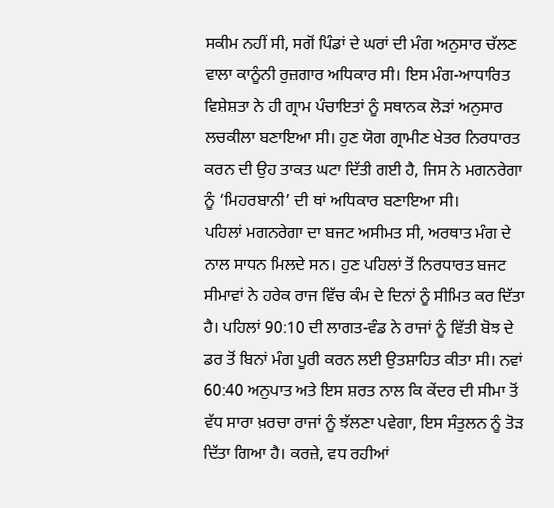ਸਕੀਮ ਨਹੀਂ ਸੀ, ਸਗੋਂ ਪਿੰਡਾਂ ਦੇ ਘਰਾਂ ਦੀ ਮੰਗ ਅਨੁਸਾਰ ਚੱਲਣ ਵਾਲਾ ਕਾਨੂੰਨੀ ਰੁਜ਼ਗਾਰ ਅਧਿਕਾਰ ਸੀ। ਇਸ ਮੰਗ-ਆਧਾਰਿਤ ਵਿਸ਼ੇਸ਼ਤਾ ਨੇ ਹੀ ਗ੍ਰਾਮ ਪੰਚਾਇਤਾਂ ਨੂੰ ਸਥਾਨਕ ਲੋੜਾਂ ਅਨੁਸਾਰ ਲਚਕੀਲਾ ਬਣਾਇਆ ਸੀ। ਹੁਣ ਯੋਗ ਗ੍ਰਾਮੀਣ ਖੇਤਰ ਨਿਰਧਾਰਤ ਕਰਨ ਦੀ ਉਹ ਤਾਕਤ ਘਟਾ ਦਿੱਤੀ ਗਈ ਹੈ, ਜਿਸ ਨੇ ਮਗਨਰੇਗਾ ਨੂੰ ‘ਮਿਹਰਬਾਨੀ’ ਦੀ ਥਾਂ ਅਧਿਕਾਰ ਬਣਾਇਆ ਸੀ।
ਪਹਿਲਾਂ ਮਗਨਰੇਗਾ ਦਾ ਬਜਟ ਅਸੀਮਤ ਸੀ, ਅਰਥਾਤ ਮੰਗ ਦੇ ਨਾਲ ਸਾਧਨ ਮਿਲਦੇ ਸਨ। ਹੁਣ ਪਹਿਲਾਂ ਤੋਂ ਨਿਰਧਾਰਤ ਬਜਟ ਸੀਮਾਵਾਂ ਨੇ ਹਰੇਕ ਰਾਜ ਵਿੱਚ ਕੰਮ ਦੇ ਦਿਨਾਂ ਨੂੰ ਸੀਮਿਤ ਕਰ ਦਿੱਤਾ ਹੈ। ਪਹਿਲਾਂ 90:10 ਦੀ ਲਾਗਤ-ਵੰਡ ਨੇ ਰਾਜਾਂ ਨੂੰ ਵਿੱਤੀ ਬੋਝ ਦੇ ਡਰ ਤੋਂ ਬਿਨਾਂ ਮੰਗ ਪੂਰੀ ਕਰਨ ਲਈ ਉਤਸ਼ਾਹਿਤ ਕੀਤਾ ਸੀ। ਨਵਾਂ 60:40 ਅਨੁਪਾਤ ਅਤੇ ਇਸ ਸ਼ਰਤ ਨਾਲ ਕਿ ਕੇਂਦਰ ਦੀ ਸੀਮਾ ਤੋਂ ਵੱਧ ਸਾਰਾ ਖ਼ਰਚਾ ਰਾਜਾਂ ਨੂੰ ਝੱਲਣਾ ਪਵੇਗਾ, ਇਸ ਸੰਤੁਲਨ ਨੂੰ ਤੋੜ ਦਿੱਤਾ ਗਿਆ ਹੈ। ਕਰਜ਼ੇ, ਵਧ ਰਹੀਆਂ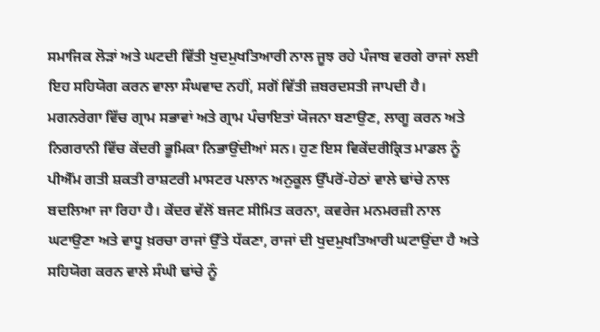ਸਮਾਜਿਕ ਲੋੜਾਂ ਅਤੇ ਘਟਦੀ ਵਿੱਤੀ ਖੁਦਮੁਖਤਿਆਰੀ ਨਾਲ ਜੂਝ ਰਹੇ ਪੰਜਾਬ ਵਰਗੇ ਰਾਜਾਂ ਲਈ ਇਹ ਸਹਿਯੋਗ ਕਰਨ ਵਾਲਾ ਸੰਘਵਾਦ ਨਹੀਂ, ਸਗੋਂ ਵਿੱਤੀ ਜ਼ਬਰਦਸਤੀ ਜਾਪਦੀ ਹੈ।
ਮਗਨਰੇਗਾ ਵਿੱਚ ਗ੍ਰਾਮ ਸਭਾਵਾਂ ਅਤੇ ਗ੍ਰਾਮ ਪੰਚਾਇਤਾਂ ਯੋਜਨਾ ਬਣਾਉਣ, ਲਾਗੂ ਕਰਨ ਅਤੇ ਨਿਗਰਾਨੀ ਵਿੱਚ ਕੇਂਦਰੀ ਭੂਮਿਕਾ ਨਿਭਾਉਂਦੀਆਂ ਸਨ। ਹੁਣ ਇਸ ਵਿਕੇਂਦਰੀਕ੍ਰਿਤ ਮਾਡਲ ਨੂੰ ਪੀਐੱਮ ਗਤੀ ਸ਼ਕਤੀ ਰਾਸ਼ਟਰੀ ਮਾਸਟਰ ਪਲਾਨ ਅਨੁਕੂਲ ਉੱਪਰੋਂ-ਹੇਠਾਂ ਵਾਲੇ ਢਾਂਚੇ ਨਾਲ ਬਦਲਿਆ ਜਾ ਰਿਹਾ ਹੈ। ਕੇਂਦਰ ਵੱਲੋਂ ਬਜਟ ਸੀਮਿਤ ਕਰਨਾ, ਕਵਰੇਜ ਮਨਮਰਜ਼ੀ ਨਾਲ ਘਟਾਉਣਾ ਅਤੇ ਵਾਧੂ ਖ਼ਰਚਾ ਰਾਜਾਂ ਉੱਤੇ ਧੱਕਣਾ, ਰਾਜਾਂ ਦੀ ਖੁਦਮੁਖਤਿਆਰੀ ਘਟਾਉਂਦਾ ਹੈ ਅਤੇ ਸਹਿਯੋਗ ਕਰਨ ਵਾਲੇ ਸੰਘੀ ਢਾਂਚੇ ਨੂੰ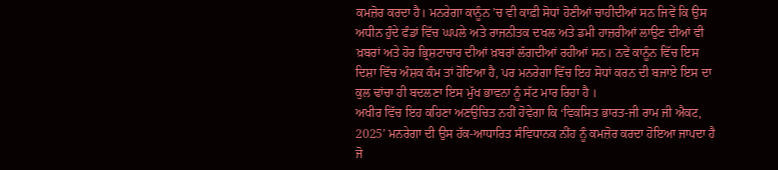ਕਮਜ਼ੋਰ ਕਰਦਾ ਹੈ। ਮਨਰੇਗਾ ਕਾਨੂੰਨ ’ਚ ਵੀ ਕਾਫ਼ੀ ਸੋਧਾਂ ਹੋਣੀਆਂ ਚਾਹੀਦੀਆਂ ਸਨ ਜਿਵੇਂ ਕਿ ਉਸ ਅਧੀਨ ਹੁੰਦੇ ਫੰਡਾਂ ਵਿੱਚ ਘਪਲੇ ਅਤੇ ਰਾਜਨੀਤਕ ਦਖਲ ਅਤੇ ਡਮੀ ਹਾਜ਼ਰੀਆਂ ਲਾਉਣ ਦੀਆਂ ਵੀ ਖ਼ਬਰਾਂ ਅਤੇ ਹੋਰ ਭ੍ਰਿਸ਼ਟਾਚਾਰ ਦੀਆਂ ਖ਼ਬਰਾਂ ਲੱਗਦੀਆਂ ਰਹੀਆਂ ਸਨ। ਨਵੇਂ ਕਾਨੂੰਨ ਵਿੱਚ ਇਸ ਦਿਸ਼ਾ ਵਿੱਚ ਅੰਸ਼ਕ ਕੰਮ ਤਾਂ ਹੋਇਆ ਹੈ, ਪਰ ਮਨਰੇਗਾ ਵਿੱਚ ਇਹ ਸੋਧਾਂ ਕਰਨ ਦੀ ਬਜਾਏ ਇਸ ਦਾ ਕੁਲ ਢਾਂਚਾ ਹੀ ਬਦਲਣਾ ਇਸ ਮੁੱਖ ਭਾਵਨਾ ਨੂੰ ਸੱਟ ਮਾਰ ਰਿਹਾ ਹੈ ।
ਅਖੀਰ ਵਿੱਚ ਇਹ ਕਹਿਣਾ ਅਣਉਚਿਤ ਨਹੀਂ ਹੋਵੇਗਾ ਕਿ ‘ਵਿਕਸਿਤ ਭਾਰਤ-ਜੀ ਰਾਮ ਜੀ ਐਕਟ, 2025’ ਮਨਰੇਗਾ ਦੀ ਉਸ ਹੱਕ-ਆਧਾਰਿਤ ਸੰਵਿਧਾਨਕ ਨੀਂਹ ਨੂੰ ਕਮਜ਼ੋਰ ਕਰਦਾ ਹੋਇਆ ਜਾਪਦਾ ਹੈ ਜੋ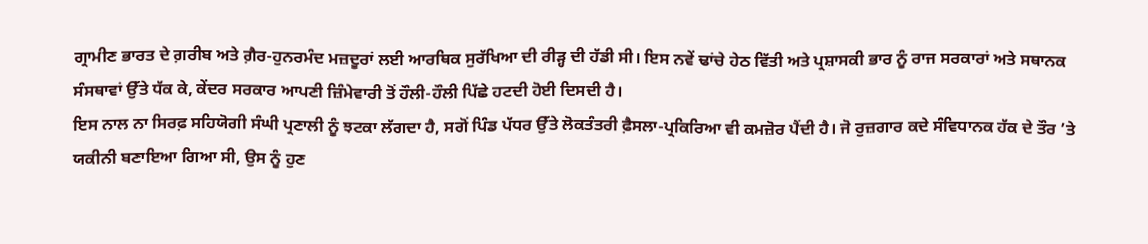ਗ੍ਰਾਮੀਣ ਭਾਰਤ ਦੇ ਗ਼ਰੀਬ ਅਤੇ ਗ਼ੈਰ-ਹੁਨਰਮੰਦ ਮਜ਼ਦੂਰਾਂ ਲਈ ਆਰਥਿਕ ਸੁਰੱਖਿਆ ਦੀ ਰੀੜ੍ਹ ਦੀ ਹੱਡੀ ਸੀ। ਇਸ ਨਵੇਂ ਢਾਂਚੇ ਹੇਠ ਵਿੱਤੀ ਅਤੇ ਪ੍ਰਸ਼ਾਸਕੀ ਭਾਰ ਨੂੰ ਰਾਜ ਸਰਕਾਰਾਂ ਅਤੇ ਸਥਾਨਕ ਸੰਸਥਾਵਾਂ ਉੱਤੇ ਧੱਕ ਕੇ, ਕੇਂਦਰ ਸਰਕਾਰ ਆਪਣੀ ਜ਼ਿੰਮੇਵਾਰੀ ਤੋਂ ਹੌਲੀ-ਹੌਲੀ ਪਿੱਛੇ ਹਟਦੀ ਹੋਈ ਦਿਸਦੀ ਹੈ।
ਇਸ ਨਾਲ ਨਾ ਸਿਰਫ਼ ਸਹਿਯੋਗੀ ਸੰਘੀ ਪ੍ਰਣਾਲੀ ਨੂੰ ਝਟਕਾ ਲੱਗਦਾ ਹੈ, ਸਗੋਂ ਪਿੰਡ ਪੱਧਰ ਉੱਤੇ ਲੋਕਤੰਤਰੀ ਫ਼ੈਸਲਾ-ਪ੍ਰਕਿਰਿਆ ਵੀ ਕਮਜ਼ੋਰ ਪੈਂਦੀ ਹੈ। ਜੋ ਰੁਜ਼ਗਾਰ ਕਦੇ ਸੰਵਿਧਾਨਕ ਹੱਕ ਦੇ ਤੌਰ ’ਤੇ ਯਕੀਨੀ ਬਣਾਇਆ ਗਿਆ ਸੀ, ਉਸ ਨੂੰ ਹੁਣ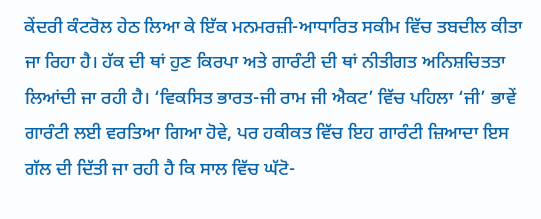ਕੇਂਦਰੀ ਕੰਟਰੋਲ ਹੇਠ ਲਿਆ ਕੇ ਇੱਕ ਮਨਮਰਜ਼ੀ-ਆਧਾਰਿਤ ਸਕੀਮ ਵਿੱਚ ਤਬਦੀਲ ਕੀਤਾ ਜਾ ਰਿਹਾ ਹੈ। ਹੱਕ ਦੀ ਥਾਂ ਹੁਣ ਕਿਰਪਾ ਅਤੇ ਗਾਰੰਟੀ ਦੀ ਥਾਂ ਨੀਤੀਗਤ ਅਨਿਸ਼ਚਿਤਤਾ ਲਿਆਂਦੀ ਜਾ ਰਹੀ ਹੈ। ‘ਵਿਕਸਿਤ ਭਾਰਤ-ਜੀ ਰਾਮ ਜੀ ਐਕਟ’ ਵਿੱਚ ਪਹਿਲਾ ‘ਜੀ’ ਭਾਵੇਂ ਗਾਰੰਟੀ ਲਈ ਵਰਤਿਆ ਗਿਆ ਹੋਵੇ, ਪਰ ਹਕੀਕਤ ਵਿੱਚ ਇਹ ਗਾਰੰਟੀ ਜ਼ਿਆਦਾ ਇਸ ਗੱਲ ਦੀ ਦਿੱਤੀ ਜਾ ਰਹੀ ਹੈ ਕਿ ਸਾਲ ਵਿੱਚ ਘੱਟੋ-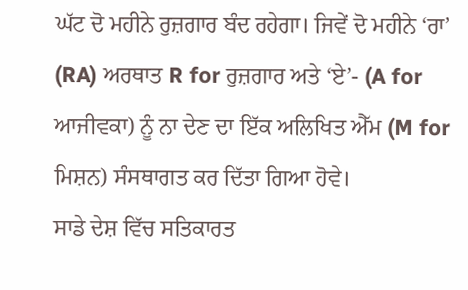ਘੱਟ ਦੋ ਮਹੀਨੇ ਰੁਜ਼ਗਾਰ ਬੰਦ ਰਹੇਗਾ। ਜਿਵੇਂ ਦੋ ਮਹੀਨੇ ‘ਰਾ’ (RA) ਅਰਥਾਤ R for ਰੁਜ਼ਗਾਰ ਅਤੇ ‘ਏ’- (A for ਆਜੀਵਕਾ) ਨੂੰ ਨਾ ਦੇਣ ਦਾ ਇੱਕ ਅਲਿਖਿਤ ਐੱਮ (M for ਮਿਸ਼ਨ) ਸੰਸਥਾਗਤ ਕਰ ਦਿੱਤਾ ਗਿਆ ਹੋਵੇ।
ਸਾਡੇ ਦੇਸ਼ ਵਿੱਚ ਸਤਿਕਾਰਤ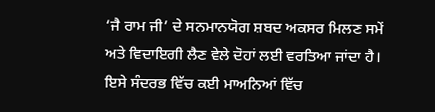‘ਜੈ ਰਾਮ ਜੀ’ ਦੇ ਸਨਮਾਨਯੋਗ ਸ਼ਬਦ ਅਕਸਰ ਮਿਲਣ ਸਮੇਂ ਅਤੇ ਵਿਦਾਇਗੀ ਲੈਣ ਵੇਲੇ ਦੋਹਾਂ ਲਈ ਵਰਤਿਆ ਜਾਂਦਾ ਹੈ। ਇਸੇ ਸੰਦਰਭ ਵਿੱਚ ਕਈ ਮਾਅਨਿਆਂ ਵਿੱਚ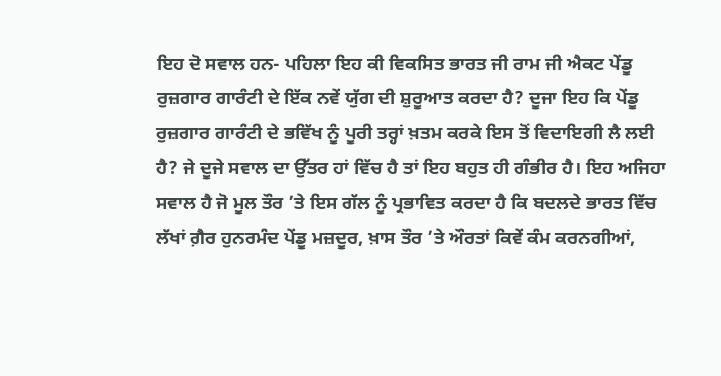ਇਹ ਦੋ ਸਵਾਲ ਹਨ- ਪਹਿਲਾ ਇਹ ਕੀ ਵਿਕਸਿਤ ਭਾਰਤ ਜੀ ਰਾਮ ਜੀ ਐਕਟ ਪੇਂਡੂ ਰੁਜ਼ਗਾਰ ਗਾਰੰਟੀ ਦੇ ਇੱਕ ਨਵੇਂ ਯੁੱਗ ਦੀ ਸ਼ੁਰੂਆਤ ਕਰਦਾ ਹੈ? ਦੂਜਾ ਇਹ ਕਿ ਪੇਂਡੂ ਰੁਜ਼ਗਾਰ ਗਾਰੰਟੀ ਦੇ ਭਵਿੱਖ ਨੂੰ ਪੂਰੀ ਤਰ੍ਹਾਂ ਖ਼ਤਮ ਕਰਕੇ ਇਸ ਤੋਂ ਵਿਦਾਇਗੀ ਲੈ ਲਈ ਹੈ? ਜੇ ਦੂਜੇ ਸਵਾਲ ਦਾ ਉੱਤਰ ਹਾਂ ਵਿੱਚ ਹੈ ਤਾਂ ਇਹ ਬਹੁਤ ਹੀ ਗੰਭੀਰ ਹੈ। ਇਹ ਅਜਿਹਾ ਸਵਾਲ ਹੈ ਜੋ ਮੂਲ ਤੌਰ ’ਤੇ ਇਸ ਗੱਲ ਨੂੰ ਪ੍ਰਭਾਵਿਤ ਕਰਦਾ ਹੈ ਕਿ ਬਦਲਦੇ ਭਾਰਤ ਵਿੱਚ ਲੱਖਾਂ ਗ਼ੈਰ ਹੁਨਰਮੰਦ ਪੇਂਡੂ ਮਜ਼ਦੂਰ, ਖ਼ਾਸ ਤੌਰ ’ਤੇ ਔਰਤਾਂ ਕਿਵੇਂ ਕੰਮ ਕਰਨਗੀਆਂ,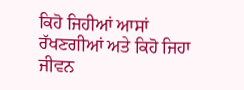ਕਿਹੋ ਜਿਹੀਆਂ ਆਸਾਂ ਰੱਖਣਗੀਆਂ ਅਤੇ ਕਿਹੋ ਜਿਹਾ ਜੀਵਨ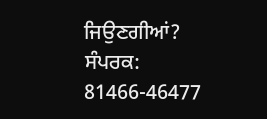ਜਿਉਣਗੀਆਂ?
ਸੰਪਰਕ: 81466-46477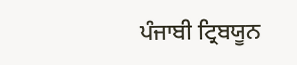ਪੰਜਾਬੀ ਟ੍ਰਿਬਯੂਨ